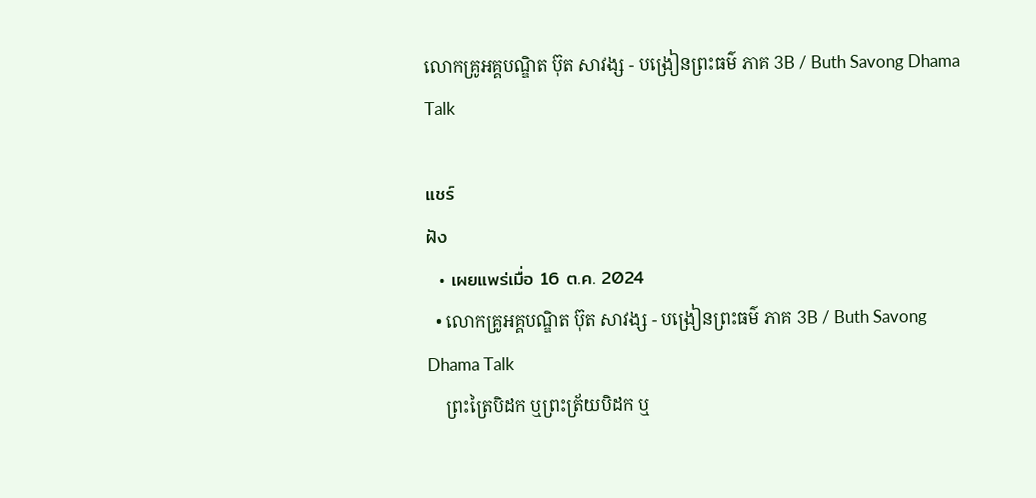លោកគ្រូអគ្គបណ្ឌិត ប៊ុត សាវង្ស - បង្រៀនព្រះធម៌ ភាគ 3B / Buth Savong Dhama Talk

แชร์
ฝัง
  • เผยแพร่เมื่อ 16 ต.ค. 2024
  • លោកគ្រូអគ្គបណ្ឌិត ប៊ុត សាវង្ស - បង្រៀនព្រះធម៌ ភាគ 3B / Buth Savong Dhama Talk
    ព្រះត្រៃបិដក ឬព្រះត្រ័យបិដក ឬ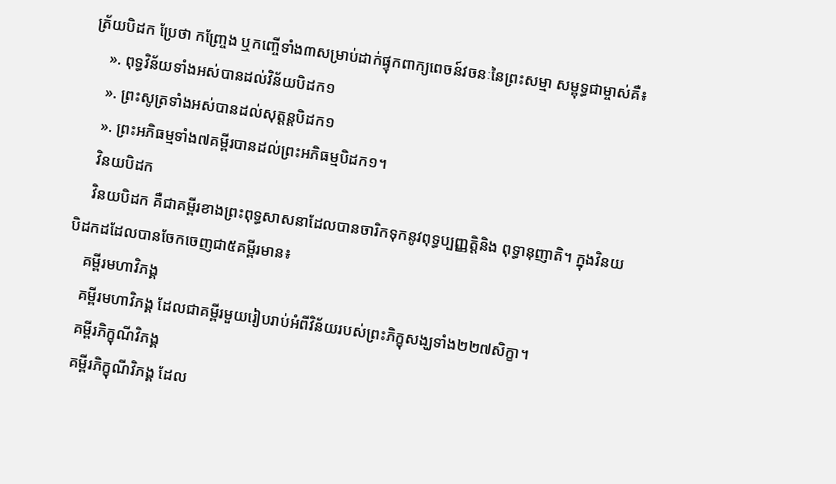ត្រ័យបិដក ប្រែថា កញ្រ្ចែង ឬកញ្ចើទាំង៣សម្រាប់ដាក់ផ្ទុកពាក្យពេចន៍វចនៈនៃព្រះសម្មា សម្ពុទ្ធជាម្ចាស់គឺ៖
    ». ពុទ្ធវិន័យទាំងអស់បានដល់វិន័យបិដក១
    ». ព្រះសូត្រទាំងអស់បានដល់សុត្តន្តបិដក១
    ». ព្រះអភិធម្មទាំង៧គម្ពីរបានដល់ព្រះអភិធម្មបិដក១។
    វិនយបិដក
    វិនយបិដក គឺជាគម្ពីរខាងព្រះពុទ្ធសាសនាដែលបានចារិកទុកនូវពុទ្ធប្បញ្ញត្តិនិង ពុទ្ធានុញាតិ។ ក្នុងវិនយបិដកដដែលបានចែកចេញជា៥គម្ពីរមាន៖
    គម្ពីរមហាវិភង្គ
    គម្ពីរមហាវិភង្គ ដែលជាគម្ពីរមួយរៀបរាប់អំពីវិន័យរបស់ព្រះភិក្ខុសង្ឃទាំង២២៧សិក្ខា។
    គម្ពីរភិក្ខុណីវិភង្គ
    គម្ពីរភិក្ខុណីវិភង្គ ដែល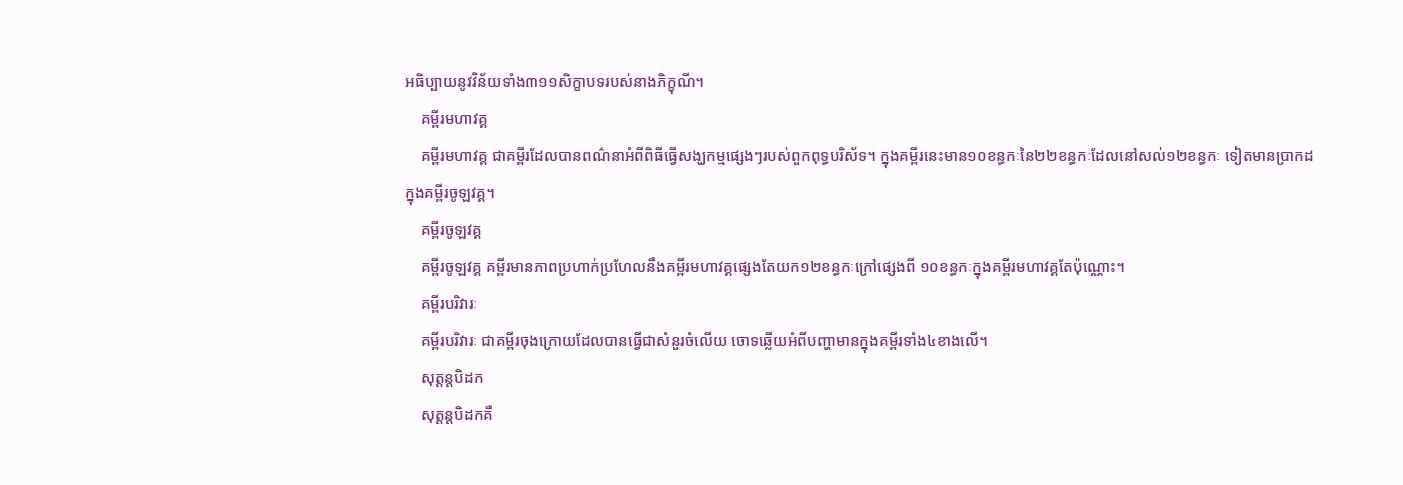អធិប្បាយនូវវិន័យទាំង៣១១សិក្ខាបទរបស់នាងភិក្ខុណី។
    គម្ពីរមហាវគ្គ
    គម្ពីរមហាវគ្គ ជាគម្ពីរដែលបានពណ៌នាអំពីពិធីធ្វើសង្ឃកម្មផ្សេងៗរបស់ពួកពុទ្ធបរិស័ទ។ ក្នុងគម្ពីរនេះមាន១០ខន្ធកៈនៃ២២ខន្ធកៈដែលនៅសល់១២ខន្ធកៈ ទៀតមានប្រាកដក្នុងគម្ពីរចូឡវគ្គ។
    គម្ពីរចូឡវគ្គ
    គម្ពីរចូឡវគ្គ គម្ពីរមានភាពប្រហាក់ប្រហែលនឹងគម្ពីរមហាវគ្គផ្សេងតែយក១២ខន្ធកៈក្រៅផ្សេងពី ១០ខន្ធកៈក្នុងគម្ពីរមហាវគ្គតែប៉ុណ្ណោះ។
    គម្ពីរបរិវារៈ
    គម្ពីរបរិវារៈ ជាគម្ពីរចុងក្រោយដែលបានធ្វើជាសំនួរចំលើយ ចោទឆ្លើយអំពីបញ្ហាមានក្នុងគម្ពីរទាំង៤ខាងលើ។
    សុត្តន្តបិដក
    សុត្តន្តបិដកគឺ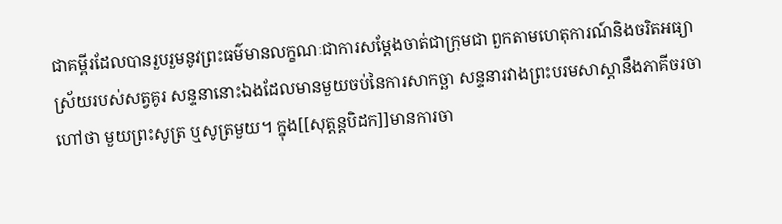ជាគម្ពីរដែលបានរួបរួមនូវព្រះធម៌មានលក្ខណៈជាការសម្តែងចាត់ជាក្រុមជា ពួកតាមហេតុការណ៍និងចរិតអធ្យាស្រ័យរបស់សត្វគូរ សន្ទនានោះឯងដែលមានមួយចប់នៃការសាកច្ឆា សន្ទនារវាងព្រះបរមសាស្តានឹងភាគីចរចាហៅថា មួយព្រះសូត្រ ឬសូត្រមួយ។ ក្នុង[[សុត្តន្តបិដក]]មានការចា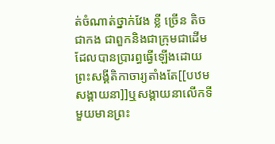ត់ចំណាត់ថ្នាក់វែង ខ្លី ច្រើន តិច ជាកង ជាពួកនិងជាក្រុមជាដើមដែលបានប្រារព្ធធ្វើឡើងដោយ ព្រះសង្គីតិកាចារ្យតាំងតែ[[បឋមសង្គាយនា]]ឬសង្គាយនាលើកទីមួយមានព្រះ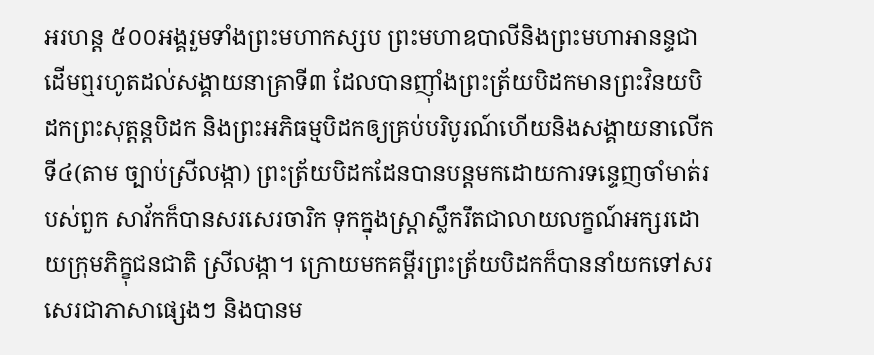អរហន្ត ៥០០អង្គរួមទាំងព្រះមហាកស្សប ព្រះមហាឧបាលីនិងព្រះមហាអានន្ទជាដើមឮរហូតដល់សង្គាយនាគ្រាទី៣ ដែលបានញ៉ាំងព្រះត្រ័យបិដកមានព្រះវិនយបិដកព្រះសុត្តន្តបិដក និងព្រះអភិធម្មបិដកឲ្យគ្រប់បរិបូរណ៍ហើយនិងសង្គាយនាលើកទី៤(តាម ច្បាប់ស្រីលង្កា) ព្រះត្រ័យបិដកដែនបានបន្តមកដោយការទន្ទេញចាំមាត់របស់ពួក សាវ័កក៏បានសរសេរចារិក ទុកក្នុងស្ត្រាស្លឹករឹតជាលាយលក្ខណ៍អក្សរដោយក្រុមភិក្ខុជនជាតិ ស្រីលង្កា។ ក្រោយមកគម្ពីរព្រះត្រ័យបិដកក៏បាននាំយកទៅសរសេរជាភាសាផ្សេងៗ និងបានម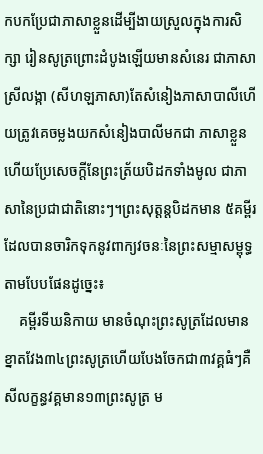កបកប្រែជាភាសាខ្លួនដើម្បីងាយស្រួលក្នុងការសិក្សា រៀនសូត្រព្រោះដំបូងឡើយមានសំនេរ ជាភាសាស្រីលង្កា (សីហឡភាសា)តែសំនៀងភាសាបាលីហើយត្រូវគេចម្លងយកសំនៀងបាលីមកជា ភាសាខ្លួនហើយប្រែសេចក្តីនែព្រះត្រ័យបិដកទាំងមូល ជាភាសានៃប្រជាជាតិនោះៗ។ព្រះសុត្តន្តបិដកមាន ៥គម្ពីរដែលបានចារិកទុកនូវពាក្យវចនៈនៃព្រះសម្មាសម្ពុទ្ធ តាមបែបផែនដូច្នេះ៖
    គម្ពីរទីឃនិកាយ មានចំណុះព្រះសូត្រដែលមានខ្នាតវែង៣៤ព្រះសូត្រហើយបែងចែកជា៣វគ្គធំៗគឺ សីលក្ខន្ធវគ្គមាន១៣ព្រះសូត្រ ម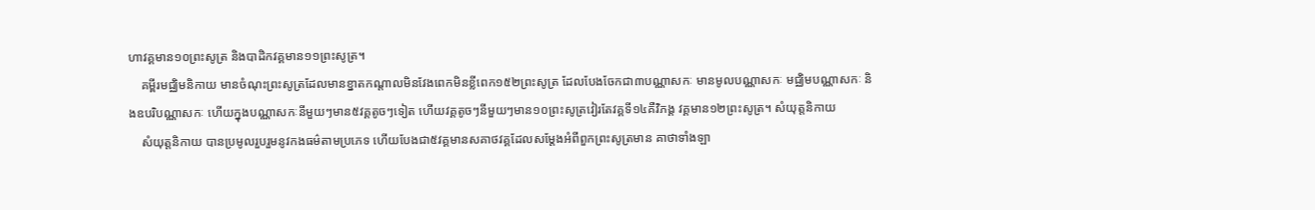ហាវគ្គមាន១០ព្រះសូត្រ និងបាដិកវគ្គមាន១១ព្រះសូត្រ។
    គម្ពីរមជ្ឈិមនិកាយ មានចំណុះព្រះសូត្រដែលមានខ្នាតកណ្តាលមិនវែងពេកមិនខ្លីពេក១៥២ព្រះសូត្រ ដែលបែងចែកជា៣បណ្ណាសកៈ មានមូលបណ្ណាសកៈ មជ្ឈិមបណ្ណាសកៈ និងឧបរិបណ្ណាសកៈ ហើយក្នុងបណ្ណាសកៈនីមួយៗមាន៥វគ្គតូចៗទៀត ហើយវគ្គតូចៗនីមួយៗមាន១០ព្រះសូត្រវៀរតែវគ្គទី១៤គឺវិភង្គ វគ្គមាន១២ព្រះសូត្រ។ សំយុត្តនិកាយ
    សំយុត្តនិកាយ បានប្រមូលរួបរួមនូវកងធម៌តាមប្រភេទ ហើយបែងជា៥វគ្គមានសគាថវគ្គដែលសម្តែងអំពីពួកព្រះសូត្រមាន គាថាទាំងឡា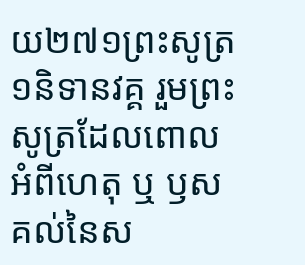យ២៧១ព្រះសូត្រ១និទានវគ្គ រួមព្រះសូត្រដែលពោល អំពីហេតុ ឬ ឫសគល់នៃស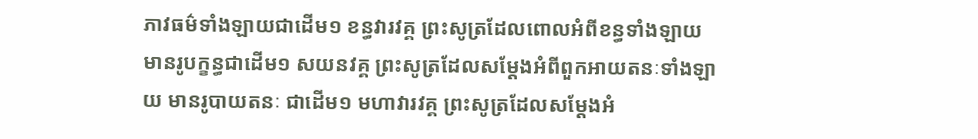ភាវធម៌ទាំងឡាយជាដើម១ ខន្ធវារវគ្គ ព្រះសូត្រដែលពោលអំពីខន្ធទាំងឡាយមានរូបក្ខន្ធជាដើម១ សយនវគ្គ ព្រះសូត្រដែលសម្តែងអំពីពួកអាយតនៈទាំងឡាយ មានរូបាយតនៈ ជាដើម១ មហាវារវគ្គ ព្រះសូត្រដែលសម្តែងអំ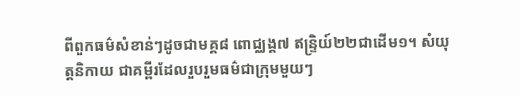ពីពួកធម៌សំខាន់ៗដូចជាមគ្គ៨ ពោជ្ឈង្គ៧ ឥន្រ្ទិយ៍២២ជាដើម១។ សំយុត្តនិកាយ ជាគម្ពីរដែលរួបរួមធម៌ជាក្រុមមួយៗ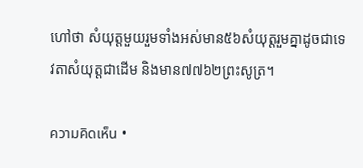ហៅថា សំយុត្តមួយរួមទាំងអស់មាន៥៦សំយុត្តរួមគ្នាដូចជាទេវតាសំយុត្តជាដើម និងមាន៧៧៦២ព្រះសូត្រ។

ความคิดเห็น •